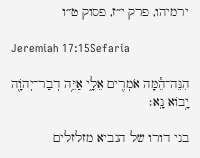ירמיהו, פרק י״ז, פסוק ט״ו

Jeremiah 17:15Sefaria

הִנֵּה־הֵ֕מָּה אֹמְרִ֖ים אֵלָ֑י אַיֵּ֥ה דְבַר־יְהֹוָ֖ה יָ֥בוֹא נָֽא׃

בני דורו של הנביא מזלזלים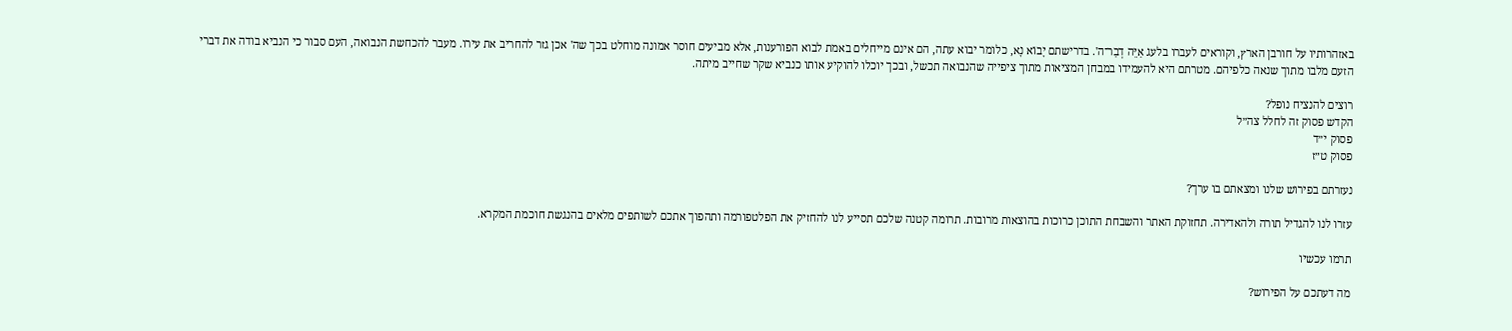באזהרותיו על חורבן הארץ, וקוראים לעברו בלעג אַיֵּה דְבַר־ה'. בדרישתם יָבוֹא נָא, כלומר יבוא עתה, הם אינם מייחלים באמת לבוא הפורענות, אלא מביעים חוסר אמונה מוחלט בכך שה' אכן גזר להחריב את עירו. מעבר להכחשת הנבואה, העם סבור כי הנביא בודה את דברי הזעם מלבו מתוך שנאה כלפיהם. מטרתם היא להעמידו במבחן המציאות מתוך ציפייה שהנבואה תכשל, ובכך יוכלו להוקיע אותו כנביא שקר שחייב מיתה.

רוצים להנציח נופל?
הקדש פסוק זה לחלל צה״ל
פסוק י״ד
פסוק ט״ז

נעזרתם בפירוש שלנו ומצאתם בו ערך?

עזרו לנו להגדיל תורה ולהאדירה. תחזוקת האתר והשבחת התוכן כרוכות בהוצאות מרובות. תרומה קטנה שלכם תסייע לנו להחזיק את הפלטפורמה ותהפוך אתכם לשותפים מלאים בהנגשת חוכמת המקרא.

תרמו עכשיו

מה דעתכם על הפירוש?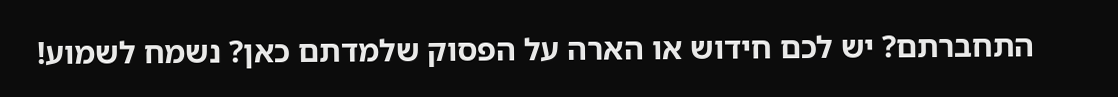התחברתם? יש לכם חידוש או הארה על הפסוק שלמדתם כאן? נשמח לשמוע!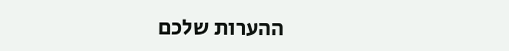ההערות שלכם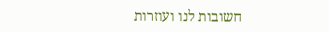חשובות לנו ועוזרות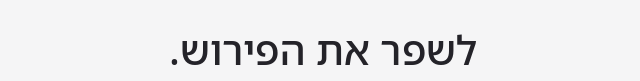לשפר את הפירוש.